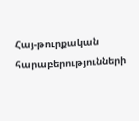Հայ-թուրքական հարաբերությունների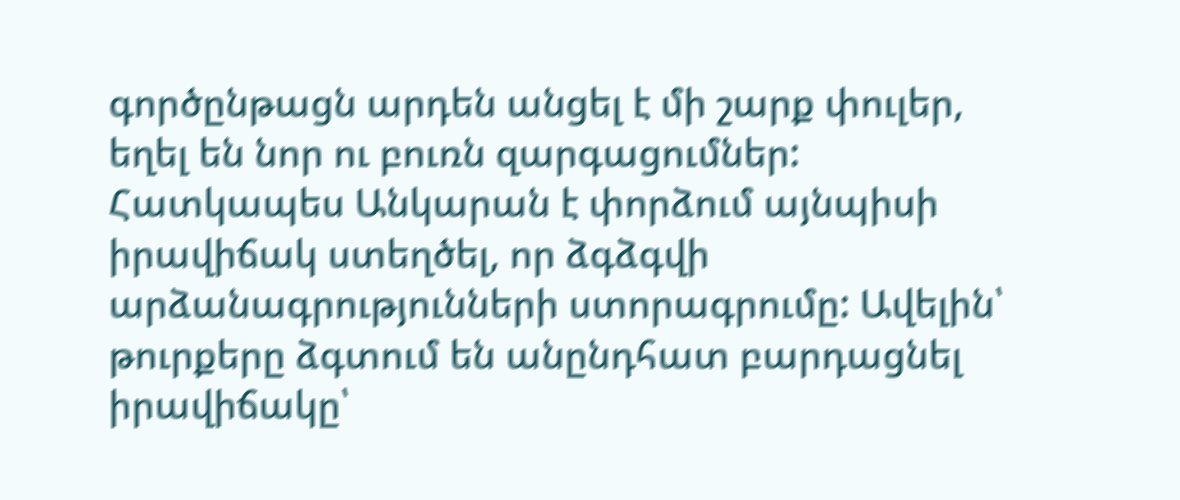գործընթացն արդեն անցել է մի շարք փուլեր, եղել են նոր ու բուռն զարգացումներ: Հատկապես Անկարան է փորձում այնպիսի իրավիճակ ստեղծել, որ ձգձգվի արձանագրությունների ստորագրումը: Ավելին՝ թուրքերը ձգտում են անընդհատ բարդացնել իրավիճակը՝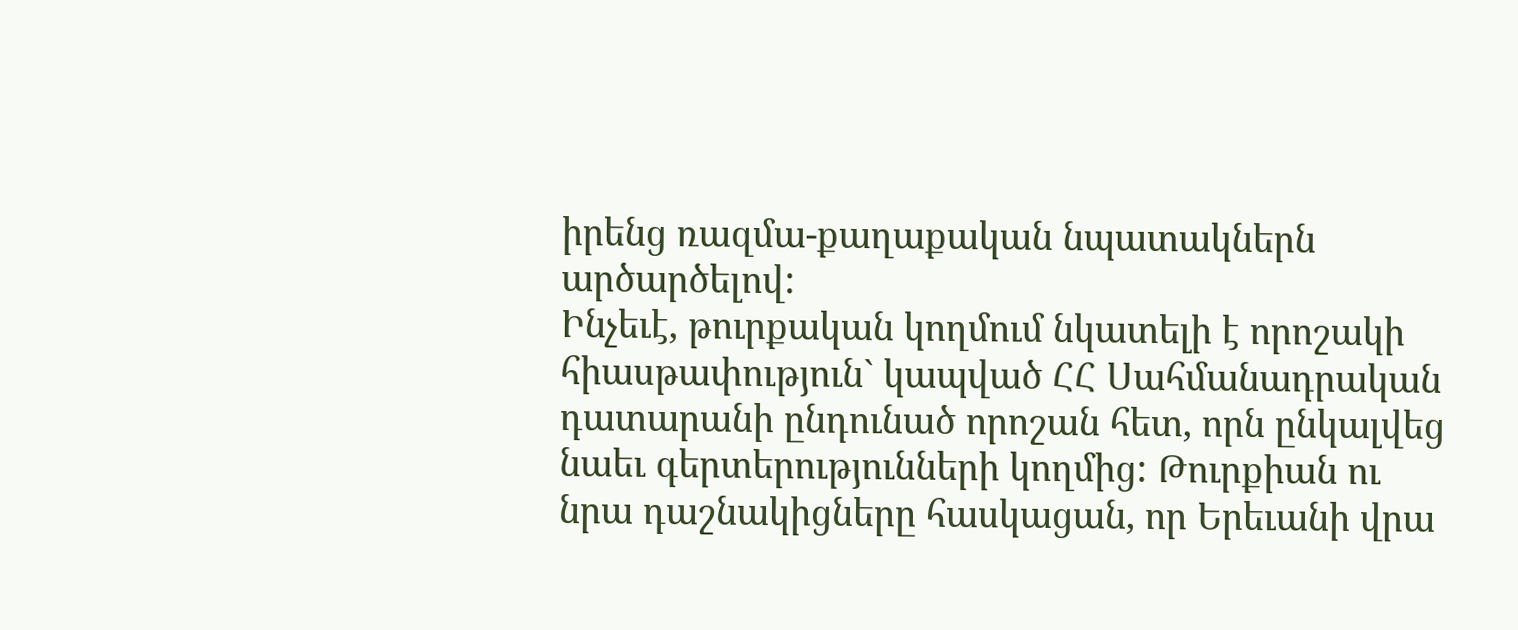իրենց ռազմա-քաղաքական նպատակներն արծարծելով:
Ինչեւէ, թուրքական կողմում նկատելի է որոշակի հիասթափություն` կապված ՀՀ Սահմանադրական դատարանի ընդունած որոշան հետ, որն ընկալվեց նաեւ գերտերությունների կողմից: Թուրքիան ու նրա դաշնակիցները հասկացան, որ Երեւանի վրա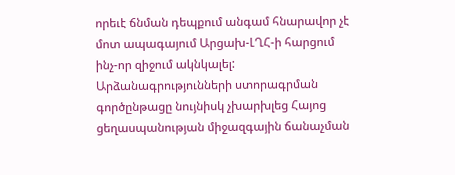որեւէ ճնման դեպքում անգամ հնարավոր չէ մոտ ապագայում Արցախ-ԼՂՀ-ի հարցում ինչ-որ զիջում ակնկալել: Արձանագրությունների ստորագրման գործընթացը նույնիսկ չխարխլեց Հայոց ցեղասպանության միջազգային ճանաչման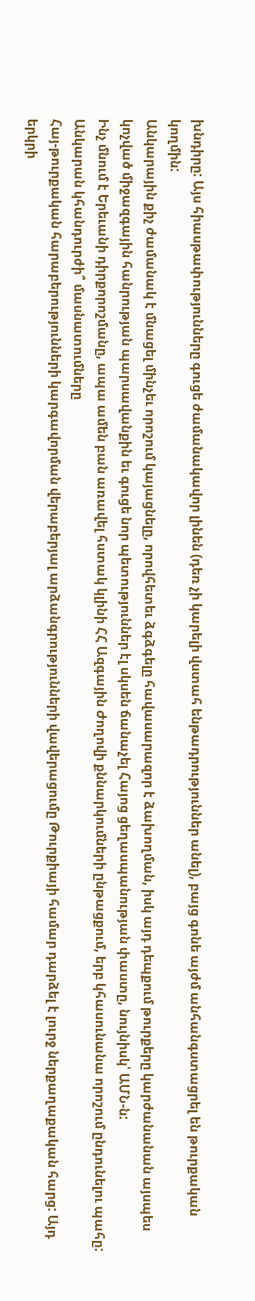խնդիրը: Այս հիասթափությունները գուցե ժամանակավոր լինեն (դեռ չի կարելի վստահ ենթադրություններ անել), բայց գոնե այժմ անհանգստացրել են թուրքական կողմին:
Անկարային քիչ ժամանակ է մնացել մինչեւ որոշում կայացնելը, որովհետեւ ձգձգելը հավասարազոր է ձախողման, իսկ այդ դեպքում թուրքերը կարժանանան այսպես կոչված միջազգային հանրության պարսավանքին եւ գուցե նոր պետություններ էլ սկսեն ճանաչել Հայոց ցեղասպանության փաստը, նույնիսկ՝ ԱՄՆ-ն:
Ինչ մնում է Երեւանի դիրքորոշմանը, ապա ամեն բան առավել հստակ կլինի ՀՀ Ազգային Ժողովի քննարկումների ընթացքում, երբ կհասունանա որոշում ընդունելու պահը:
Անկարան կհանդուրժի՞ մասնատումները
Հայ-թուրքական հարաբերությունների կարգավորման վերաբերյալ արձանգրությունների վավերացումը Թուրքիայի համար դարձել է լուրջ ներքաղաքական հարց: Այդ երկրի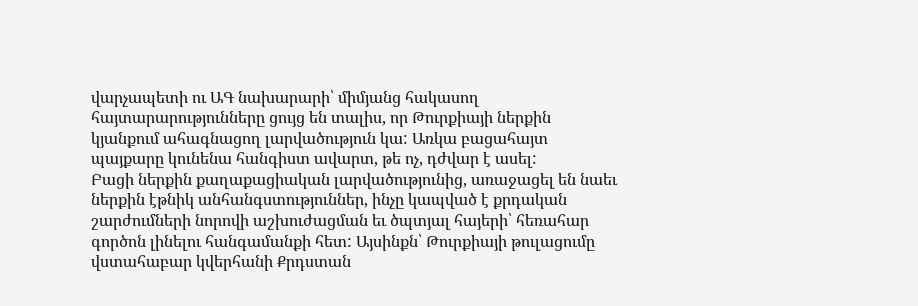վարչապետի ու ԱԳ նախարարի՝ միմյանց հակասող հայտարարությունները ցույց են տալիս, որ Թուրքիայի ներքին կյանքում ահագնացող լարվածություն կա: Առկա բացահայտ պայքարը կունենա հանգիստ ավարտ, թե ոչ, դժվար է ասել:
Բացի ներքին քաղաքացիական լարվածությունից, առաջացել են նաեւ ներքին էթնիկ անհանգստություններ, ինչը կապված է քրդական շարժումների նորովի աշխուժացման եւ ծպտյալ հայերի՝ հեռահար գործոն լինելու հանգամանքի հետ: Այսինքն՝ Թուրքիայի թուլացումը վստահաբար կվերհանի Քրդստան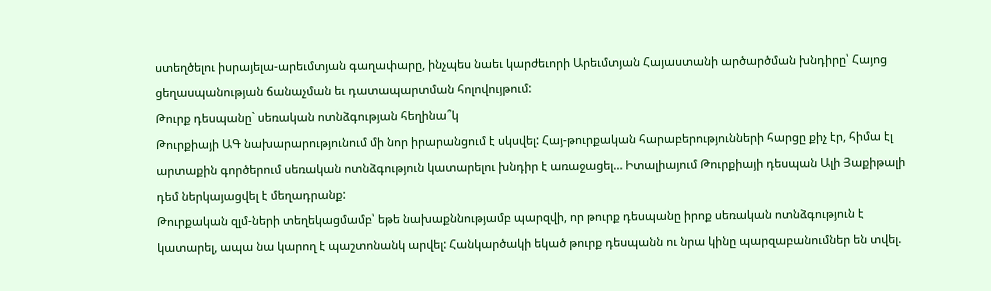ստեղծելու իսրայելա-արեւմտյան գաղափարը, ինչպես նաեւ կարժեւորի Արեւմտյան Հայաստանի արծարծման խնդիրը՝ Հայոց ցեղասպանության ճանաչման եւ դատապարտման հոլովույթում:
Թուրք դեսպանը` սեռական ոտնձգության հեղինա՞կ
Թուրքիայի ԱԳ նախարարությունում մի նոր իրարանցում է սկսվել: Հայ-թուրքական հարաբերությունների հարցը քիչ էր, հիմա էլ արտաքին գործերում սեռական ոտնձգություն կատարելու խնդիր է առաջացել… Իտալիայում Թուրքիայի դեսպան Ալի Յաքիթալի դեմ ներկայացվել է մեղադրանք:
Թուրքական զլմ-ների տեղեկացմամբ՝ եթե նախաքննությամբ պարզվի, որ թուրք դեսպանը իրոք սեռական ոտնձգություն է կատարել, ապա նա կարող է պաշտոնանկ արվել: Հանկարծակի եկած թուրք դեսպանն ու նրա կինը պարզաբանումներ են տվել.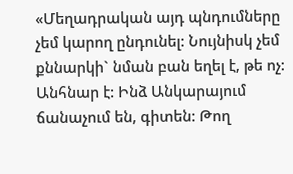«Մեղադրական այդ պնդումները չեմ կարող ընդունել: Նույնիսկ չեմ քննարկի` նման բան եղել է, թե ոչ: Անհնար է: Ինձ Անկարայում ճանաչում են, գիտեն: Թող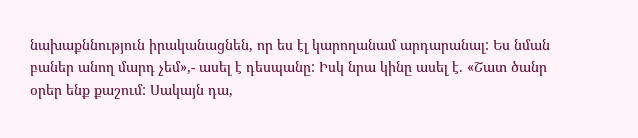նախաքննություն իրականացնեն, որ ես էլ կարողանամ արդարանալ: Ես նման բաներ անող մարդ չեմ»,- ասել է դեսպանը: Իսկ նրա կինը ասել է. «Շատ ծանր օրեր ենք քաշում: Սակայն դա,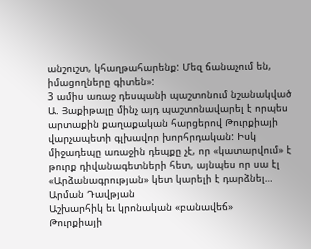անշուշտ, կհաղթահարենք: Մեզ ճանաչում են, իմացողները գիտեն»:
3 ամիս առաջ դեսպանի պաշտոնում նշանակված Ա. Յաքիթալը մինչ այդ պաշտոնավարել է որպես արտաքին քաղաքական հարցերով Թուրքիայի վարչապետի գլխավոր խորհրդական: Իսկ միջադեպը առաջին դեպքը չէ, որ «կատարվում» է թուրք դիվանագետների հետ, այնպես որ սա էլ «Արձանագրության» կետ կարելի է դարձնել…
Արման Դավթյան
Աշխարհիկ եւ կրոնական «բանավեճ»
Թուրքիայի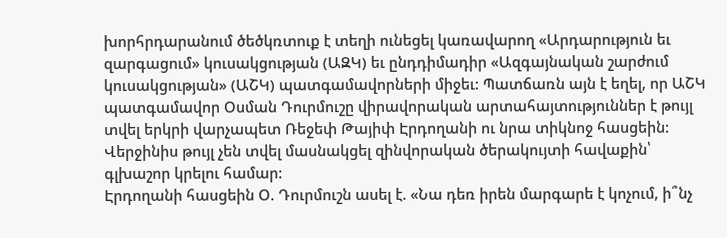խորհրդարանում ծեծկռտուք է տեղի ունեցել կառավարող «Արդարություն եւ զարգացում» կուսակցության (ԱԶԿ) եւ ընդդիմադիր «Ազգայնական շարժում կուսակցության» (ԱՇԿ) պատգամավորների միջեւ: Պատճառն այն է եղել, որ ԱՇԿ պատգամավոր Օսման Դուրմուշը վիրավորական արտահայտություններ է թույլ տվել երկրի վարչապետ Ռեջեփ Թայիփ Էրդողանի ու նրա տիկնոջ հասցեին:
Վերջինիս թույլ չեն տվել մասնակցել զինվորական ծերակույտի հավաքին՝ գլխաշոր կրելու համար:
Էրդողանի հասցեին Օ. Դուրմուշն ասել է. «Նա դեռ իրեն մարգարե է կոչում, ի՞նչ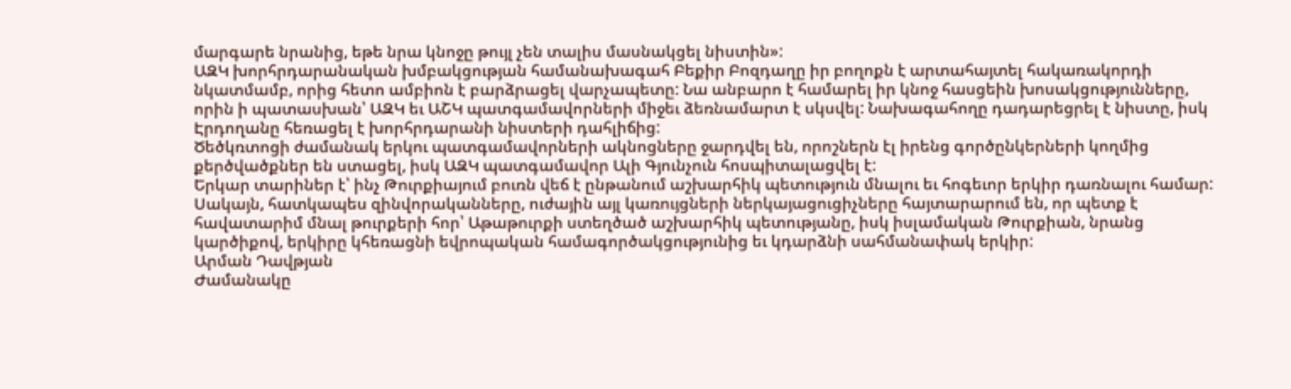մարգարե նրանից, եթե նրա կնոջը թույլ չեն տալիս մասնակցել նիստին»:
ԱԶԿ խորհրդարանական խմբակցության համանախագահ Բեքիր Բոզդաղը իր բողոքն է արտահայտել հակառակորդի նկատմամբ, որից հետո ամբիոն է բարձրացել վարչապետը: Նա անբարո է համարել իր կնոջ հասցեին խոսակցությունները, որին ի պատասխան՝ ԱԶԿ եւ ԱՇԿ պատգամավորների միջեւ ձեռնամարտ է սկսվել: Նախագահողը դադարեցրել է նիստը, իսկ Էրդողանը հեռացել է խորհրդարանի նիստերի դահլիճից:
Ծեծկռտոցի ժամանակ երկու պատգամավորների ակնոցները ջարդվել են, որոշներն էլ իրենց գործընկերների կողմից քերծվածքներ են ստացել, իսկ ԱԶԿ պատգամավոր Ալի Գյունչուն հոսպիտալացվել է:
Երկար տարիներ է՝ ինչ Թուրքիայում բուռն վեճ է ընթանում աշխարհիկ պետություն մնալու եւ հոգեւոր երկիր դառնալու համար: Սակայն, հատկապես զինվորականները, ուժային այլ կառույցների ներկայացուցիչները հայտարարում են, որ պետք է հավատարիմ մնալ թուրքերի հոր՝ Աթաթուրքի ստեղծած աշխարհիկ պետությանը, իսկ իսլամական Թուրքիան, նրանց կարծիքով, երկիրը կհեռացնի եվրոպական համագործակցությունից եւ կդարձնի սահմանափակ երկիր:
Արման Դավթյան
Ժամանակը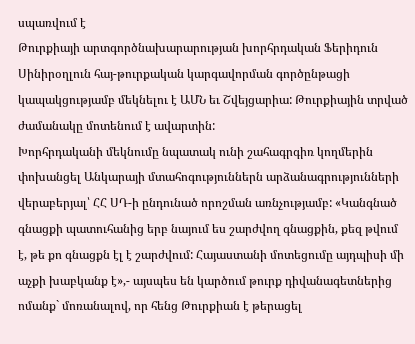սպառվում է
Թուրքիայի արտգործնախարարության խորհրդական Ֆերիդուն Սինիրօղլուն հայ-թուրքական կարգավորման գործընթացի կապակցությամբ մեկնելու է ԱՄՆ եւ Շվեյցարիա: Թուրքիային տրված ժամանակը մոտենում է ավարտին:
Խորհրդականի մեկնումը նպատակ ունի շահագրգիռ կողմերին փոխանցել Անկարայի մտահոգություններն արձանագրությունների վերաբերյալ՝ ՀՀ ՍԴ-ի ընդունած որոշման առնչությամբ: «Կանգնած գնացքի պատուհանից երբ նայում ես շարժվող գնացքին, քեզ թվում է, թե քո գնացքն էլ է շարժվում: Հայաստանի մոտեցումը այդպիսի մի աչքի խաբկանք է»,- այսպես են կարծում թուրք դիվանագետներից ոմանք` մոռանալով, որ հենց Թուրքիան է թերացել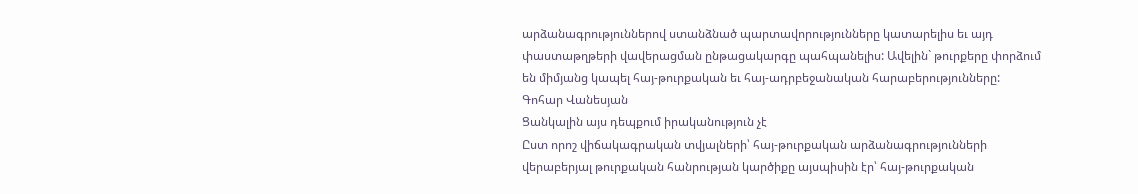արձանագրություններով ստանձնած պարտավորությունները կատարելիս եւ այդ փաստաթղթերի վավերացման ընթացակարգը պահպանելիս: Ավելին` թուրքերը փորձում են միմյանց կապել հայ-թուրքական եւ հայ-ադրբեջանական հարաբերությունները:
Գոհար Վանեսյան
Ցանկալին այս դեպքում իրականություն չէ
Ըստ որոշ վիճակագրական տվյալների՝ հայ-թուրքական արձանագրությունների վերաբերյալ թուրքական հանրության կարծիքը այսպիսին էր՝ հայ-թուրքական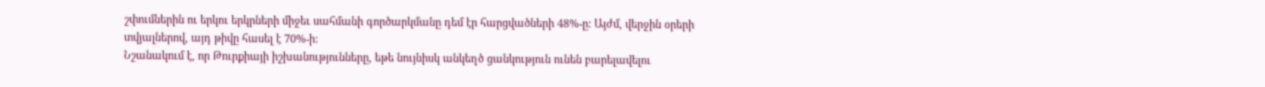շփումներին ու երկու երկրների միջեւ սահմանի գործարկմանը դեմ էր հարցվածների 48%-ը: Այժմ, վերջին օրերի տվյալներով, այդ թիվը հասել է 70%-ի:
Նշանակում է, որ Թուրքիայի իշխանությունները, եթե նույնիսկ անկեղծ ցանկություն ունեն բարելավելու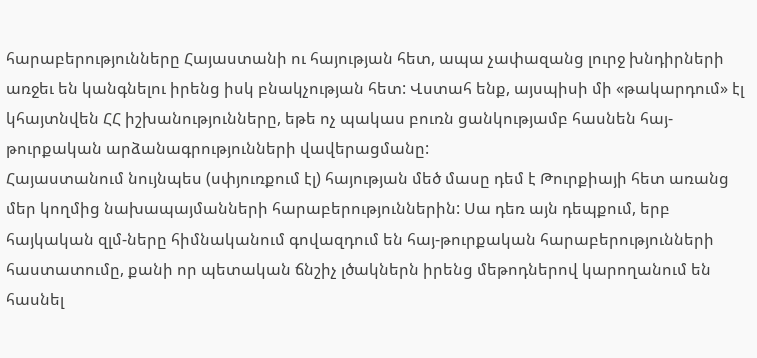հարաբերությունները Հայաստանի ու հայության հետ, ապա չափազանց լուրջ խնդիրների առջեւ են կանգնելու իրենց իսկ բնակչության հետ: Վստահ ենք, այսպիսի մի «թակարդում» էլ կհայտնվեն ՀՀ իշխանությունները, եթե ոչ պակաս բուռն ցանկությամբ հասնեն հայ-թուրքական արձանագրությունների վավերացմանը:
Հայաստանում նույնպես (սփյուռքում էլ) հայության մեծ մասը դեմ է Թուրքիայի հետ առանց մեր կողմից նախապայմանների հարաբերություններին: Սա դեռ այն դեպքում, երբ հայկական զլմ-ները հիմնականում գովազդում են հայ-թուրքական հարաբերությունների հաստատումը, քանի որ պետական ճնշիչ լծակներն իրենց մեթոդներով կարողանում են հասնել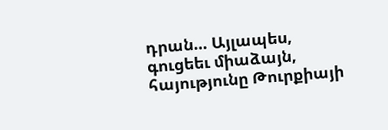դրան… Այլապես, գուցեեւ միաձայն, հայությունը Թուրքիայի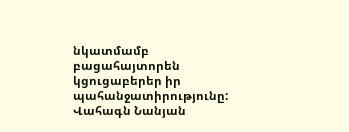նկատմամբ բացահայտորեն կցուցաբերեր իր պահանջատիրությունը:
Վահագն Նանյան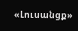«Լուսանցք»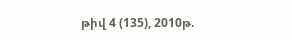թիվ 4 (135), 2010թ.